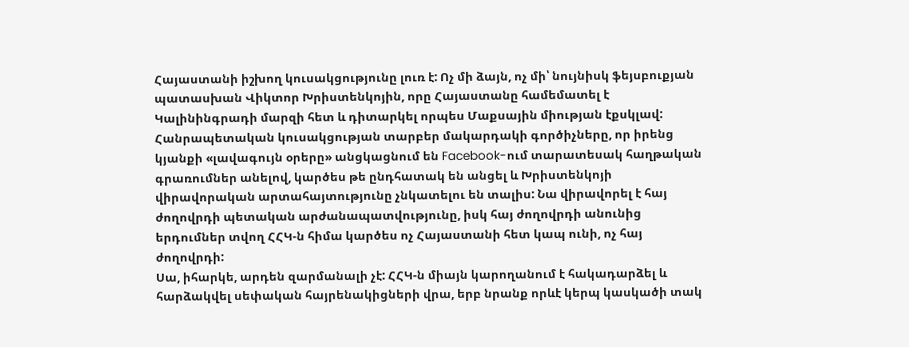Հայաստանի իշխող կուսակցությունը լուռ է: Ոչ մի ձայն, ոչ մի՝ նույնիսկ ֆեյսբուքյան պատասխան Վիկտոր Խրիստենկոյին, որը Հայաստանը համեմատել է Կալինինգրադի մարզի հետ և դիտարկել որպես Մաքսային միության էքսկլավ:
Հանրապետական կուսակցության տարբեր մակարդակի գործիչները, որ իրենց կյանքի «լավագույն օրերը» անցկացնում են Facebook-ում տարատեսակ հաղթական գրառումներ անելով, կարծես թե ընդհատակ են անցել և Խրիստենկոյի վիրավորական արտահայտությունը չնկատելու են տալիս: Նա վիրավորել է հայ ժողովրդի պետական արժանապատվությունը, իսկ հայ ժողովրդի անունից երդումներ տվող ՀՀԿ-ն հիմա կարծես ոչ Հայաստանի հետ կապ ունի, ոչ հայ ժողովրդի:
Սա, իհարկե, արդեն զարմանալի չէ: ՀՀԿ-ն միայն կարողանում է հակադարձել և հարձակվել սեփական հայրենակիցների վրա, երբ նրանք որևէ կերպ կասկածի տակ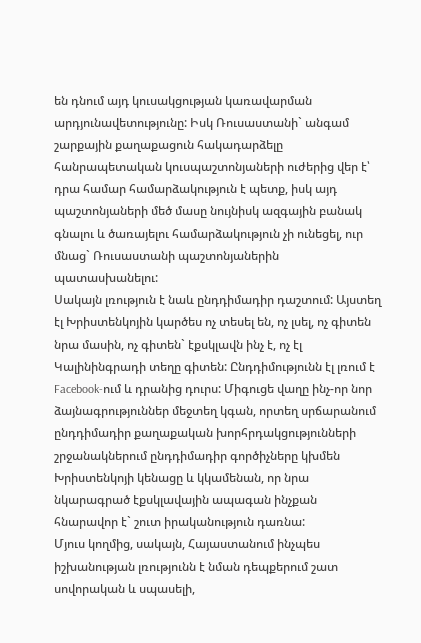են դնում այդ կուսակցության կառավարման արդյունավետությունը: Իսկ Ռուսաստանի` անգամ շարքային քաղաքացուն հակադարձելը հանրապետական կուսպաշտոնյաների ուժերից վեր է՝ դրա համար համարձակություն է պետք, իսկ այդ պաշտոնյաների մեծ մասը նույնիսկ ազգային բանակ գնալու և ծառայելու համարձակություն չի ունեցել, ուր մնաց` Ռուսաստանի պաշտոնյաներին պատասխանելու:
Սակայն լռություն է նաև ընդդիմադիր դաշտում: Այստեղ էլ Խրիստենկոյին կարծես ոչ տեսել են, ոչ լսել, ոչ գիտեն նրա մասին, ոչ գիտեն` էքսկլավն ինչ է, ոչ էլ Կալինինգրադի տեղը գիտեն: Ընդդիմությունն էլ լռում է Facebook-ում և դրանից դուրս: Միգուցե վաղը ինչ-որ նոր ձայնագրություններ մեջտեղ կգան, որտեղ սրճարանում ընդդիմադիր քաղաքական խորհրդակցությունների շրջանակներում ընդդիմադիր գործիչները կխմեն Խրիստենկոյի կենացը և կկամենան, որ նրա նկարագրած էքսկլավային ապագան ինչքան հնարավոր է` շուտ իրականություն դառնա:
Մյուս կողմից, սակայն, Հայաստանում ինչպես իշխանության լռությունն է նման դեպքերում շատ սովորական և սպասելի,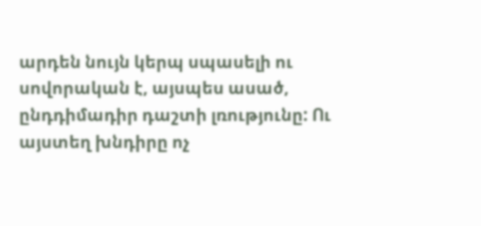արդեն նույն կերպ սպասելի ու սովորական է, այսպես ասած, ընդդիմադիր դաշտի լռությունը: Ու այստեղ խնդիրը ոչ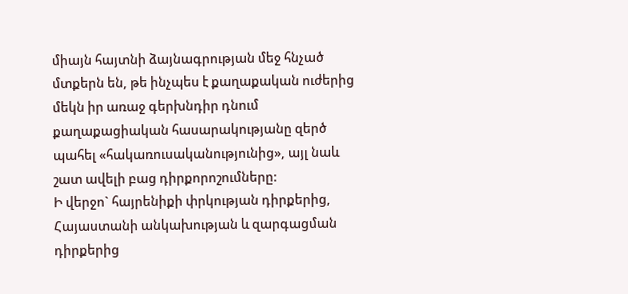միայն հայտնի ձայնագրության մեջ հնչած մտքերն են, թե ինչպես է քաղաքական ուժերից մեկն իր առաջ գերխնդիր դնում քաղաքացիական հասարակությանը զերծ պահել «հակառուսականությունից», այլ նաև շատ ավելի բաց դիրքորոշումները:
Ի վերջո` հայրենիքի փրկության դիրքերից, Հայաստանի անկախության և զարգացման դիրքերից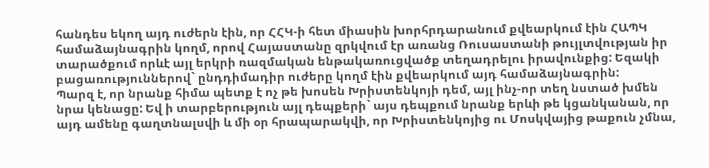հանդես եկող այդ ուժերն էին, որ ՀՀԿ-ի հետ միասին խորհրդարանում քվեարկում էին ՀԱՊԿ համաձայնագրին կողմ, որով Հայաստանը զրկվում էր առանց Ռուսաստանի թույլտվության իր տարածքում որևէ այլ երկրի ռազմական ենթակառուցվածք տեղադրելու իրավունքից: Եզակի բացառություններով` ընդդիմադիր ուժերը կողմ էին քվեարկում այդ համաձայնագրին:
Պարզ է, որ նրանք հիմա պետք է ոչ թե խոսեն Խրիստենկոյի դեմ, այլ ինչ-որ տեղ նստած խմեն նրա կենացը: Եվ ի տարբերություն այլ դեպքերի` այս դեպքում նրանք երևի թե կցանկանան, որ այդ ամենը գաղտնալսվի և մի օր հրապարակվի, որ Խրիստենկոյից ու Մոսկվայից թաքուն չմնա,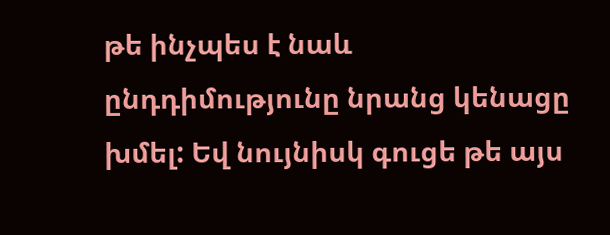թե ինչպես է նաև ընդդիմությունը նրանց կենացը խմել: Եվ նույնիսկ գուցե թե այս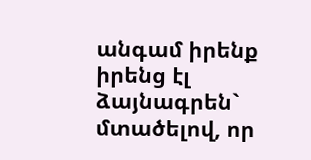անգամ իրենք իրենց էլ ձայնագրեն` մտածելով, որ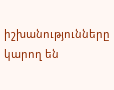իշխանությունները կարող են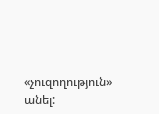«չուզողություն» անել: